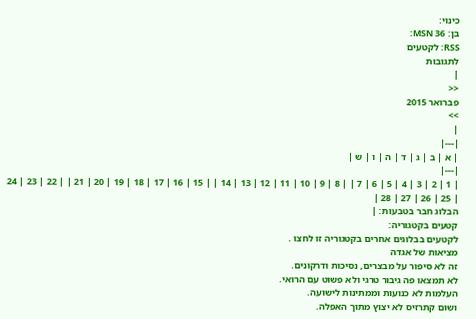כינוי:
בן: 36 MSN:
RSS: לקטעים
לתגובות
|
<<
פברואר 2015
>>
|
|---|
| א | ב | ג | ד | ה | ו | ש |
|---|
| 1 | 2 | 3 | 4 | 5 | 6 | 7 | | 8 | 9 | 10 | 11 | 12 | 13 | 14 | | 15 | 16 | 17 | 18 | 19 | 20 | 21 | | 22 | 23 | 24 | 25 | 26 | 27 | 28 |
הבלוג חבר בטבעות: |
קטעים בקטגוריה:
לקטעים בבלוגים אחרים בקטגוריה זו לחצו .
מציאות של אגדה
זה לא סיפור על מבצרים, נסיכות ודרקונים.
לא תמצאו פה גיבור טרגי ולא פשוט עם הרואי.
העלמות לא כנועות וממתינות לישועה.
ושום קתרזיס לא יצוץ מתוך האפלה.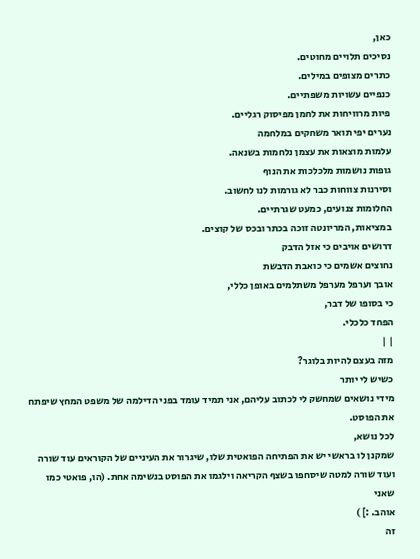כאן,
נסיכים תלויים מחוטים.
כתרים מצופים במילים.
כנפיים עשויות משפתיים.
פיות מרוויחות את לחמן מפיסוק רגליים.
נערים יפי תואר משחקים במלחמה
עלמות מוצאות את עצמן נלחמות בשנאה.
גופות נושמות מלכלכות את הנוף
וסירנות צווחות כבר לא גורמות לנו לחשוב.
החלומות צנועים, כמעט שגרתיים.
במציאות, המריונטה זוכה בכתר ובכס של קוצים.
דרושים אויבים כי אזל הדבק
נחוצים אשמים כי כואבת הדבשת
אובך וערפל מערפל משתלמים באופן כללי,
כי בסופו של דבר,
הפחד כלכלי.
| |
מזה בעצם להיות בלוגר?
כשיש לי יותר
מידי נושאים שמחשק לי לכתוב עליהם, אני תמיד עומד בפני הדילמה של משפט המחץ שיפתח
את הפוסט.
לכל נושא,
שמקנן לו בראשי יש את הפתיחה הפואטית שלו, שיגרור את העיניים של הקוראים עוד שורה
ועוד שורה למטה שיסחפו בשצף הקריאה וילגמו את הפוסט בנשימה אחת. (הו, פואטי כמו שאני
אוהב. :] )
זה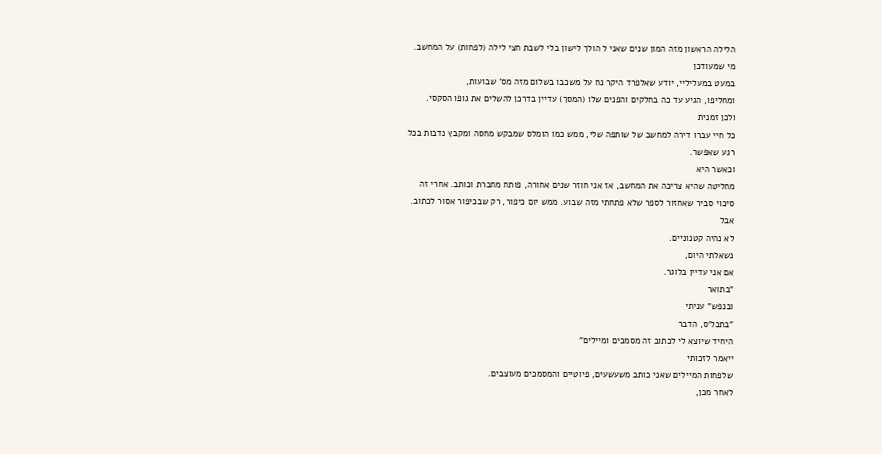הלילה הראשון מזה המון שנים שאני ל הולך לישון בלי לשבת חצי לילה (לפחות) על המחשב.
מי שמעודכן
במעט במעליליי, יודע שאלפרד היקר נח על משכבו בשלום מזה מס' שבועות,
ומחליפו, הגיע עד כה בחלקים והפנים שלו (המסך) עדיין בדרכן להשלים את גופו הסקסי.
ולכן זמנית
כל חיי עברו דירה למחשב של שותפה שלי, ממש כמו הומלס שמבקש מחסה ומקבץ נדבות בכל
רגע שאפשר.
וכאשר היא
מחליטה שהיא צריכה את המחשב, אז אני חוזר שנים אחורה, פותח מחברת וכותב. אחרי זה
סיכוי סביר שאחזור לספר שלא פתחתי מזה שבוע. ממש יום כיפור, רק שבכיפור אסור לכתוב.
אבל
לא נהיה קטנוניים.
נשאלתי היום,
אם אני עדיין בלוגר.
"בתואר
ובנפש" עניתי
"בתכל'ס, הדבר
היחיד שיוצא לי לכתוב זה מסמכים ומיילים"
ייאמר לזכותי
שלפחות המיילים שאני כותב משעשעים, פיוטיים והמסמכים מעוצבים.
לאחר מכן,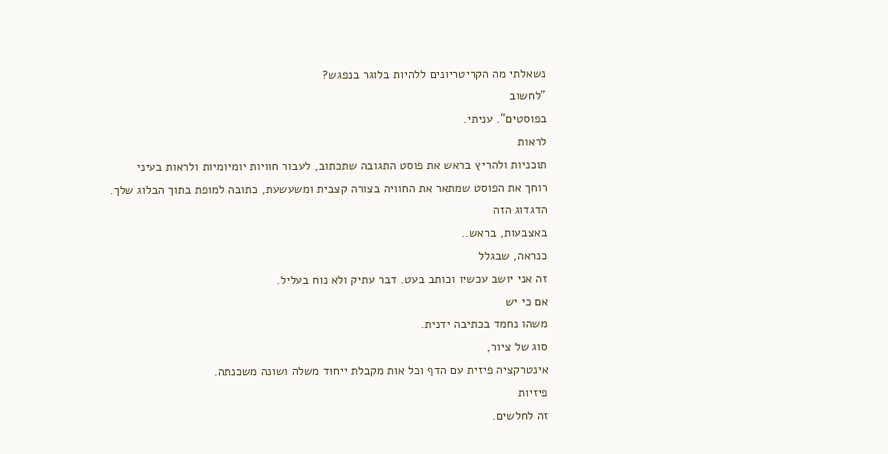נשאלתי מה הקריטריונים ללהיות בלוגר בנפגש?
"לחשוב
בפוסטים". עניתי.
לראות
תוכניות ולהריץ בראש את פוסט התגובה שתכתוב, לעבור חוויות יומיומיות ולראות בעיני
רוחך את הפוסט שמתאר את החוויה בצורה קצבית ומשעשעת, כתובה למופת בתוך הבלוג שלך.
הדגדוג הזה
באצבעות, בראש..
כנראה, שבגלל
זה אני יושב עכשיו וכותב בעט. דבר עתיק ולא נוח בעליל.
אם כי יש
משהו נחמד בכתיבה ידנית.
סוג של ציור,
אינטרקציה פיזית עם הדף וכל אות מקבלת ייחוד משלה ושונה משכנתה.
פיזיות
זה לחלשים.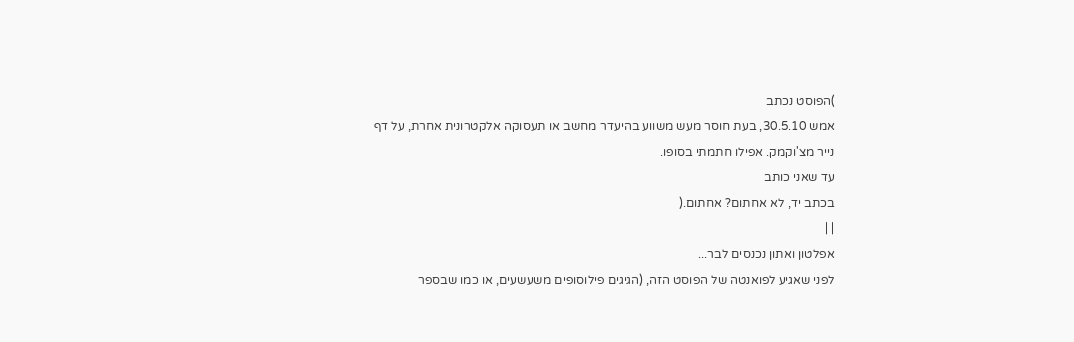)הפוסט נכתב
אמש 30.5.10, בעת חוסר מעש משווע בהיעדר מחשב או תעסוקה אלקטרונית אחרת, על דף
נייר מצ'וקמק. אפילו חתמתי בסופו.
עד שאני כותב
בכתב יד, לא אחתום? אחתום.(
| |
אפלטון ואתון נכנסים לבר...
לפני שאגיע לפואנטה של הפוסט הזה, (הגיגים פילוסופים משעשעים, או כמו שבספר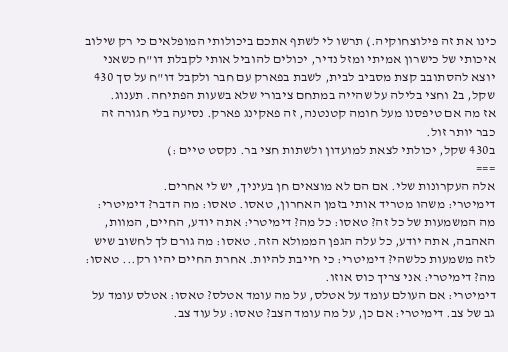כינו את זה פילוצחוקיה.) תרשו לי לשתף אתכם ביכולותי המופלאים כי רק שילוב איכותי של כישרון אמיתי ומזל נדיר, יכולים להוביל אותי לקבלת דו"ח כשאני יוצא להסתובב קצת מסביב לבית, לשבת בפארק עם חבר ולקבל דו"ח על סך 430 שקל, ב2 וחצי בלילה על שהייה במתחם ציבורי שלא בשעות הפתיחה. תענוג.
אז מה אם טיפסנו מעל חומה קטנטנה, זה פאקינג פארק. נסיעה בלי חגורה זה כבר יותר זול.
ב430 שקל, יכולתי לצאת למועדון ולשתות חצי בר. נקסט טיים :)
===
אלה העקרונות שלי. אם הם לא מוצאים חן בעיניך, יש לי אחרים.
דימיטרי: משהו מטריד אותי בזמן האחרון, טאסו. טאסו: מה הדבר? דימיטרי: מה המשמעות של כל זה? טאסו: כל מה? דימיטרי: אתה יודע, החיים, המוות, האהבה, אתה יודע, כל עלה הגפן הממולא הזה. טאסו: מה גורם לך לחשוב שיש לזה משמעות כלשהי? דימיטרי: כי חייבת להיות. אחרת החיים יהיו רק... טאסו: מה? דימיטרי: אני צריך כוס אוזו.
דימיטרי: אם העולם עומד על אטלס, על מה עומד אטלס? טאסו: אטלס עומד על גב של צב. דימיטרי: אם כן, על מה עומד הצב? טאסו: על עוד צב.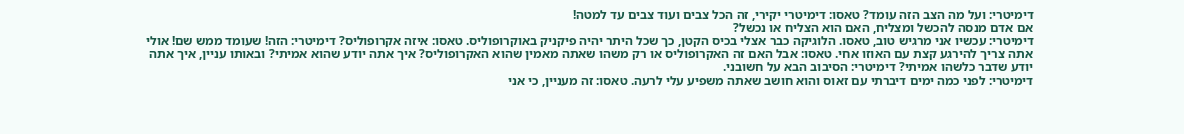דימיטרי: ועל מה הצב הזה עומד? טאסו: דימיטרי יקירי, זה הכל צבים ועוד צבים עד למטה!
אם אדם מנסה להכשל ומצליח, האם הוא הצליח או נכשל?
דימיטרי: עכשיו אני מרגיש טוב, טאסו. הלוגיקה כבר אצלי בכיס הקטן, כך שכל היתר יהיה פיקניק באוקרופוליס. טאסו: איזה אקרופוליס? דימיטרי: הזה! שעומד ממש שם! אולי אתה צריך להירגע קצת עם האוזו אחי. טאסו: אבל האם זה האקרופוליס או רק משהו שאתה מאמין שהוא האקרופוליס? איך אתה יודע שהוא אמיתי? ובאותו עניין, איך אתה יודע שדבר כלשהו אמיתי? דימיטרי: הסיבוב הבא על חשובני.
דימיטרי: לפני כמה ימים דיברתי עם זאוס והוא חושב שאתה משפיע עלי לרעה. טאסו: זה מעניין, כי אני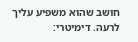חושב שהוא משפיע עליך לרעה. דימיטרי: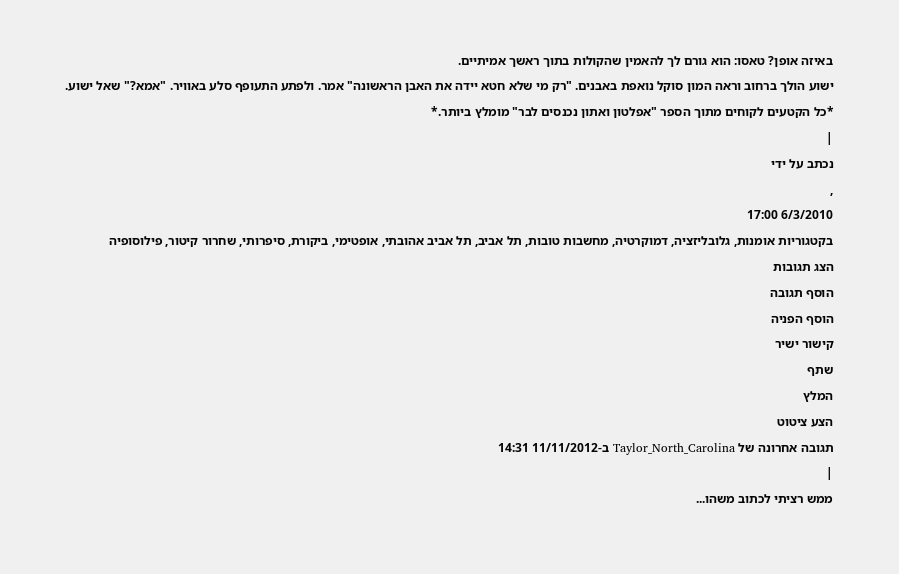באיזה אופן? טאסו: הוא גורם לך להאמין שהקולות בתוך ראשך אמיתיים.
ישוע הולך ברחוב וראה המון סוקל נואפת באבנים. "רק מי שלא חטא יידה את האבן הראשונה" אמר. ולפתע התעופף סלע באוויר. "אמא?" שאל ישוע.
*כל הקטעים לקוחים מתוך הספר "אפלטון ואתון נכנסים לבר" מומלץ ביותר.*
|
נכתב על ידי
,
6/3/2010 17:00
בקטגוריות אומנות, גלובליזציה, דמוקרטיה, מחשבות טובות, תל אביב, תל אביב אהובתי, אופטימי, ביקורת, סיפרותי, שחרור קיטור, פילוסופיה
הצג תגובות
הוסף תגובה
הוסף הפניה
קישור ישיר
שתף
המלץ
הצע ציטוט
תגובה אחרונה של Taylor_North_Carolina ב-11/11/2012 14:31
|
ממש רציתי לכתוב משהו...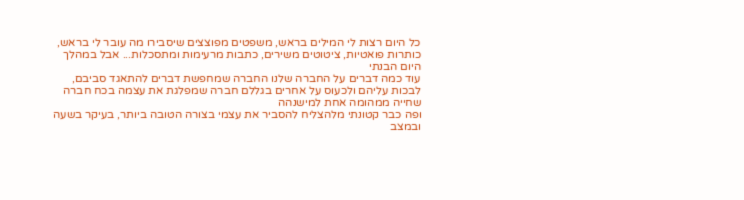כל היום רצות לי המילים בראש, משפטים מפוצצים שיסבירו מה עובר לי בראש, כותרות פואטיות, ציטוטים משירים, כתבות מרעימות ומתסכלות... אבל במהלך היום הבנתי
עוד כמה דברים על החברה שלנו החברה שמחפשת דברים להתאגד סביבם, לבכות עליהם ולכעוס על אחרים בגללם חברה שמפלגת את עצמה בכח חברה שחייה ממהומה אחת למישנהה
ופה כבר קטונתי מלהצליח להסביר את עצמי בצורה הטובה ביותר, בעיקר בשעה ובמצב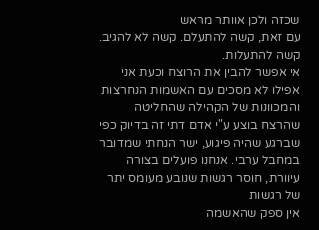שכזה ולכן אוותר מראש
עם זאת, קשה להתעלם. קשה לא להגיב. קשה להתעלות.
אי אפשר להבין את הרוצח וכעת אני אפילו לא מסכים עם האשמות הנחרצות והמכוונות של הקהילה שהחליטה שהרצח בוצע ע"י אדם דתי זה בדיוק כפי שברגע שהיה פיגוע, ישר הנחתי שמדובר במחבל ערבי. אנחנו פועלים בצורה עיוורת, חוסר רגשות שנובע מעומס יתר של רגשות
אין ספק שהאשמה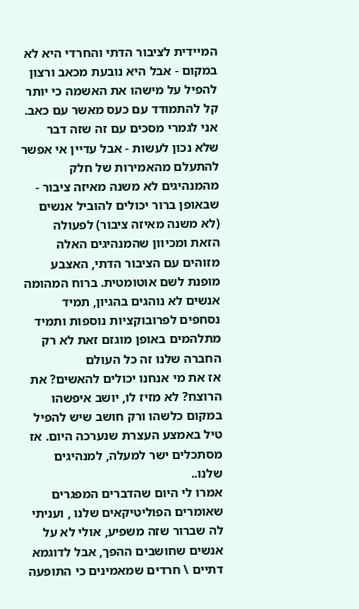המיידית לציבור הדתי והחרדי היא לא במקום - אבל היא נובעת מכאב ורצון להפיל על מישהו את האשמה כי יותר קל להתמודד עם כעס מאשר עם כאב. אני לגמרי מסכים עם זה שזה דבר שלא נכון לעשות - אבל עדיין אי אפשר להתעלם מהאמירות של חלק מהמנהיגים לא משנה מאיזה ציבור - שבאופן ברור יכולים להוביל אנשים (לא משנה מאיזה ציבור) לפעולה הזאת ומכיוון שהמנהיגים האלה מזוהים עם הציבור הדתי, האצבע מופנת לשם אוטומטית. ברוח המהומה אנשים לא נוהגים בהגיון, תמיד נסחפים לפרובוקציות נוספות ותמיד מתלהמים באופן מוגזם זאת לא רק החברה שלנו זה כל העולם
אז את מי אנחנו יכולים להאשים? את הרוצח? לא מזיז לו, יושב איפשהו במקום כלשהו ורק חושב שיש להפיל טיל באמצע העצרת שנערכה היום. אז מסתכלים ישר למעלה, למנהיגים שלנו..
אמרו לי היום שהדברים המפגרים שאומרים הפוליטיקאים שלנו , ועניתי לה שברור שזה משפיע, אולי לא על אנשים שחושבים ההפך, אבל לדוגמא דתיים \ חרדים שמאמינים כי התופעה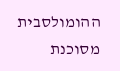ההומולסבית מסוכנת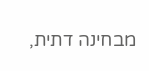מבחינה דתית,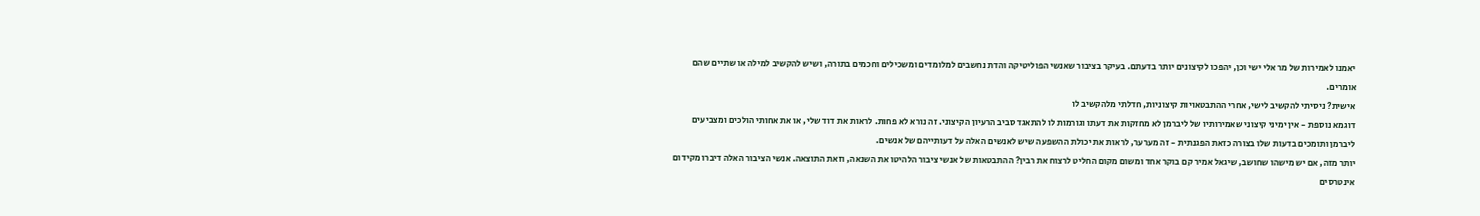יאמנו לאמירות של מר אלי ישי וכן, יהפכו לקיצונים יותר בדעתם. בעיקר בציבור שאנשי הפוליטיקה והדת נחשבים למלומדים ומשכילים וחכמים בתורה, ושיש להקשיב למילה או שתיים שהם אומרים.
אישית? ניסיתי להקשיב לישי, אחרי ההתבטאויות קיצוניות, חדלתי מלהקשיב לו
דוגמא נוספת - אין ימיני קיצוני שאמירותיו של ליברמן לא מחזקות את דעתו וגורמות לו להתאגד סביב הרעיון הקיצוני. זה נורא לא פחות. לראות את דוד שלי, או את אחותי הולכים ומצביעים ליברמן ותומכים בדעות שלו בצורה כזאת הפגנתית - זה מערער, לראות את יכולת ההשפעה שיש לאנשים האלה על דעותייהם של אנשים.
יותר מזה, אם יש מישהו שחושב, שיגאל אמיר קם בוקר אחד ומשום מקום החליט לרצוח את רבין? ההתבטאות של אנשי ציבור הלהיטו את השנאה, וזאת התוצאה. אנשי הציבור האלה דיברו מקידום אינטרסים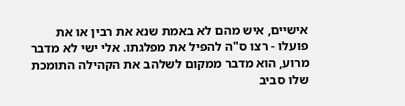אישיים, איש מהם לא באמת שנא את רבין או את פועלו - רצו ס"ה להפיל את מפלגתו. אלי ישי לא מדבר מרוע, הוא מדבר ממקום לשלהב את הקהילה התומכת שלו סביב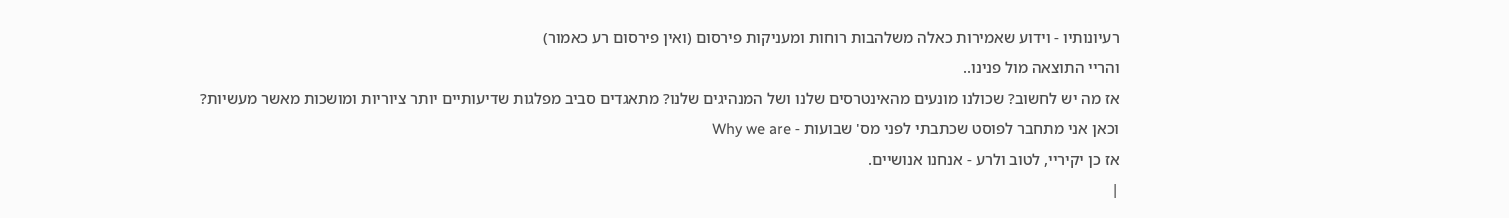רעיונותיו - וידוע שאמירות כאלה משלהבות רוחות ומעניקות פירסום (ואין פירסום רע כאמור)
והריי התוצאה מול פנינו..
אז מה יש לחשוב? שכולנו מונעים מהאינטרסים שלנו ושל המנהיגים שלנו? מתאגדים סביב מפלגות שדיעותיים יותר ציוריות ומושכות מאשר מעשיות? וכאן אני מתחבר לפוסט שכתבתי לפני מס' שבועות - Why we are
אז כן יקיריי, לטוב ולרע - אנחנו אנושיים.
|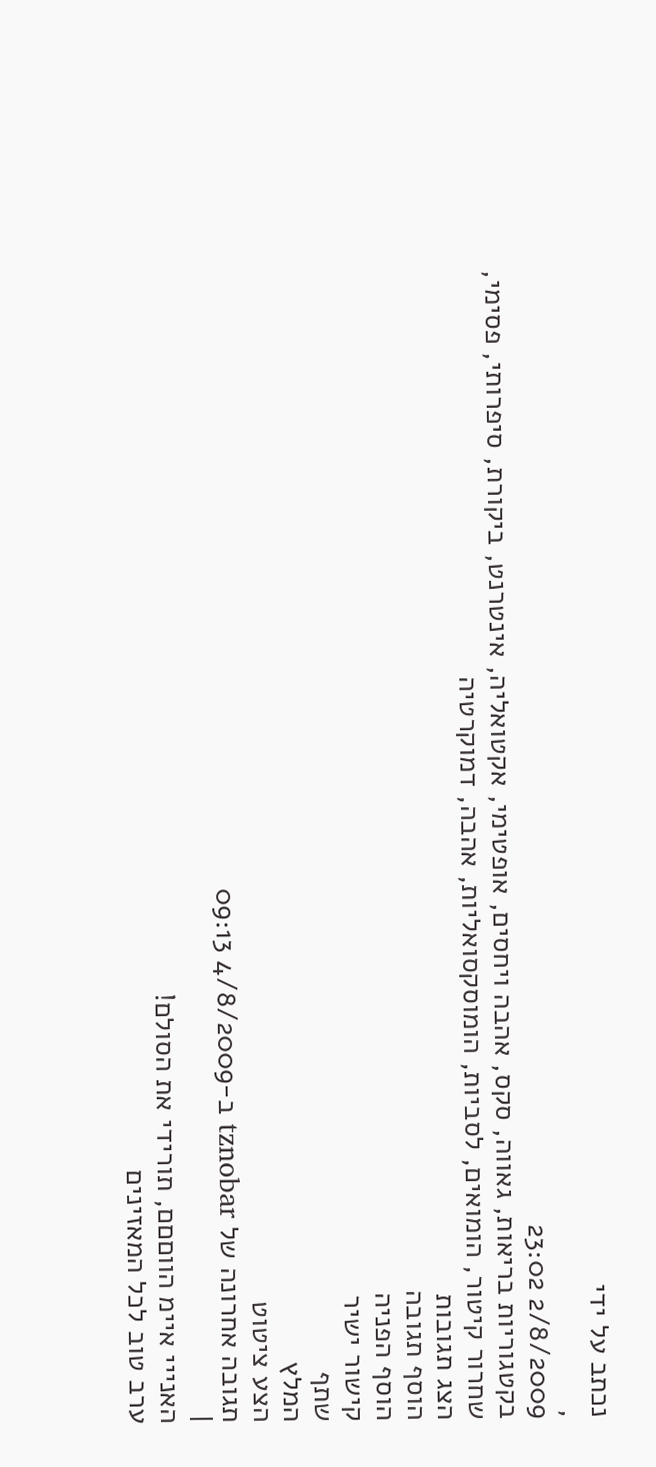נכתב על ידי
,
2/8/2009 23:02
בקטגוריות בריאות, גאווה, סקס, אהבה ויחסים, אופטימי, אקטואליה, אינטרנט, ביקורת, סיפרותי, פסימי, שחרור קיטור, הומואים, לסביות, הומוסקסואליות, אהבה, דמוקרטיה
הצג תגובות
הוסף תגובה
הוסף הפניה
קישור ישיר
שתף
המלץ
הצע ציטוט
תגובה אחרונה של tznobar ב-4/8/2009 09:13
|
האנייי איימ הווםםם, תורידי את הסולם!
ערב טוב לכל המאזינים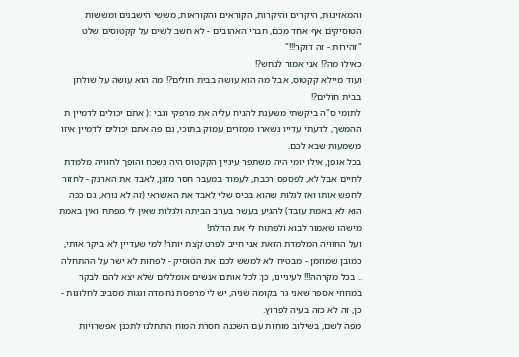והמאזינות, היקרים והיקרות, הקוראים והקוראות, מששי הישבנים ומששות הטוסיקים אף אחד מכם, חברי האהובים - לא חשב לשים על קקטוסים שלט "זהירות - זה דוקר!!!"
כאילו מה?! אני אמור לנחש?!
ועוד מיילא קקטוס, אבל מה הוא עושה בבית חולים?! מה הוא עושה על שולחן בבית חולים?!
לתומי ס"ה ביקשתי משענת להניח עליה את מרפקי וגבי :( אתם יכולים לדמיין ת ההמשך, לדעתי עדייו נשארו ממזרים עמוק בתוכי, גם פה אתם יכולים לדמיין איזו משמעות שבא לכם.
בכל אופן, אילו יומי היה משתפר עיניין הקקטוס היה נשכח והופך לחוויה מלמדת לחיים אבל לא, לפספס רכבת, לעמוד במעבר חסר מזגן, לאבד את הארנק - לחזור לחפש אותו ואז לגלות שהוא בכיס שלי לאבד את האשראי (זה לא נורא, גם ככה הוא לא באמת עובד) להגיע בעשר בערב הביתה ולגלות שאין לי מפתח ואין באמת מישהו שאמור לבוא ולפתוח לי את הדלת!
ועל החוויה המלמדת הזאת אני חייב לפרט קצת יותר! למי שעדיין לא ביקר אותי, כמובן שמוזמן - מבטיח לא למשש לכם את הטוסיק - לפחות לא ישר על ההתחלה .. בכל מקרהה!!! לעיניינו, כן: לכל אותם אנשים אומללים שלא יצא להם לבקר במחוזי אספר שאני גר בקומה שניה, יש לי מרפסת נחמדה וגגות מסביב לחלונות - כן, זה לא כזה בעיה לפרוץ.
מפה לשם, בשילוב מוחות עם השכנה חסרת המוח התחלנו לתכנן אפשרויות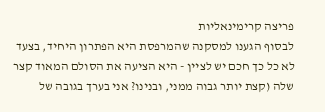פריצה קרימינאליות
לבסוף הגענו למסקנה שהמרפסת היא הפתרון היחיד, בצעד לא כל כך חכם יש לציין - היא הציעה את הסולם המאוד קצר שלה (קצת יותר גבוה ממני, ובנינו? אני בערך בגובה של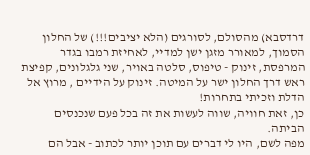דרדסבא) מהסולם, לסורגים (הלא יציבים!!!) של החלון הסמוך, למאורר מזגן ישן למדיי, לאחיזת רמבו בגדר המרפסת, זינוק - טיפוס, סלטה באויר, שני גלגלונים, קפיצת ראש דרך החלון ישר על המיטה. זינוק על הידיים , מרוץ אל הדלת וזכיתי בתחרות!
כן, זאת חוויה, שווה לעשות את זה בכל פעם שנכנסים הביתה.
מפה לשם, היו לי דברים עם תוכן יותר לכתוב - אבל הם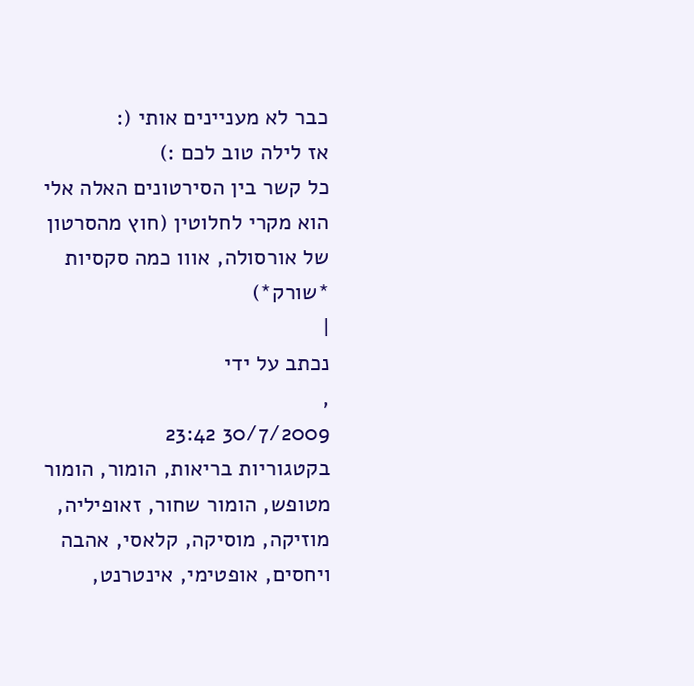כבר לא מעניינים אותי (:
אז לילה טוב לכם :)
כל קשר בין הסירטונים האלה אלי הוא מקרי לחלוטין (חוץ מהסרטון של אורסולה, אווו כמה סקסיות *שורק*)
|
נכתב על ידי
,
30/7/2009 23:42
בקטגוריות בריאות, הומור, הומור מטופש, הומור שחור, זאופיליה, מוזיקה, מוסיקה, קלאסי, אהבה ויחסים, אופטימי, אינטרנט,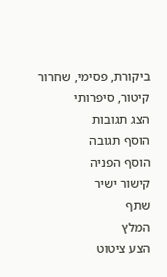ביקורת, פסימי, שחרור קיטור, סיפרותי
הצג תגובות
הוסף תגובה
הוסף הפניה
קישור ישיר
שתף
המלץ
הצע ציטוט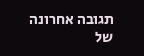תגובה אחרונה של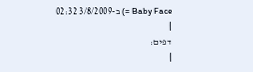Baby Face =) ב-3/8/2009 02:32
|
דפים:
|